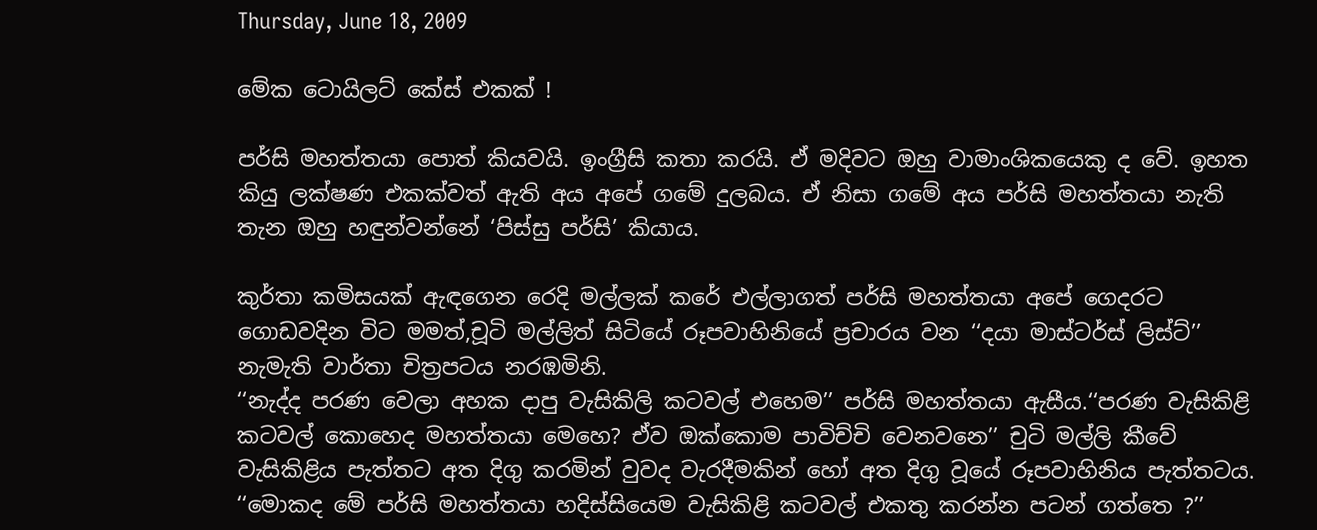Thursday, June 18, 2009

මේක ටොයිලට් කේස් එකක් !

පර්සි මහත්තයා පොත් කියවයි. ඉංග්‍රීසි කතා කරයි. ඒ මදිවට ඔහු වාමාංශිකයෙකු ද වේ. ඉහත කියු ලක්ෂණ එකක්වත් ඇති අය අපේ ගමේ දුලබය. ඒ නිසා ගමේ අය පර්සි මහත්තයා නැති තැන ඔහු හඳුන්වන්නේ ‘පිස්සු පර්සි’ කියාය.

කුර්තා කමිසයක් ඇඳගෙන රෙදි මල්ලක් කරේ එල්ලාගත් පර්සි මහත්තයා අපේ ගෙදරට ගොඩවදින විට මමත්,චූටි මල්ලිත් සිටියේ රූපවාහිනියේ ප්‍රචාරය වන ‘‘දයා මාස්ටර්ස් ලිස්ට්’’ නැමැති වාර්තා චිත්‍රපටය නරඹමිනි.
‘‘නැද්ද පරණ වෙලා අහක දාපු වැසිකිලි කටවල් එහෙම’’ පර්සි මහත්තයා ඇසීය.‘‘පරණ වැසිකිළි කටවල් කොහෙද මහත්තයා මෙහෙ? ඒව ඔක්කොම පාවිච්චි වෙනවනෙ’’ චුටි මල්ලි කීවේ වැසිකිළිය පැත්තට අත දිගු කරමින් වුවද වැරදීමකින් හෝ අත දිගු වූයේ රූපවාහිනිය පැත්තටය.
‘‘මොකද මේ පර්සි මහත්තයා හදිස්සියෙම වැසිකිළි කටවල් එකතු කරන්න පටන් ගත්තෙ ?’’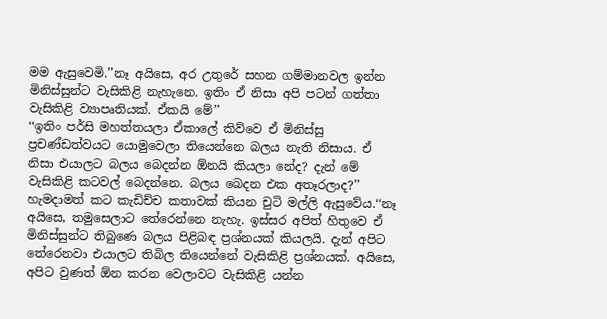මම ඇසුවෙමි.’’නෑ අයිසෙ, අර උතුරේ සහන ගම්මානවල ඉන්න මිනිස්සුන්ට වැසිකිළි නැහැනෙ. ඉතිං ඒ නිසා අපි පටන් ගත්තා වැසිකිළි ව්‍යාපෘතියක්. ඒකයි මේ’’
‘‘ඉතිං පර්සි මහත්තයලා ඒකාලේ කිව්වෙ ඒ මිනිස්සු ප්‍රචණ්ඩත්වයට යොමුවෙලා තියෙන්නෙ බලය නැති නිසාය. ඒ නිසා එයාලට බලය බෙදන්න ඕනයි කියලා නේද? දැන් මේ වැසිකිළි කටවල් බෙදන්නෙ. බලය බෙදන එක අතෑරලාද?’’ හැමදාමත් කට කැඩිච්ච කතාවක් කියන චුටි මල්ලි ඇසුවේය.‘‘නෑ අයිසෙ, තමුසෙලාට තේරෙන්නෙ නැහැ. ඉස්සර අපිත් හිතුවෙ ඒ මිනිස්සුන්ට තිබුණෙ බලය පිළිබඳ ප්‍රශ්නයක් කියලයි. දැන් අපිට තේරෙනවා එයාලට තිබිල තියෙන්නේ වැසිකිළි ප්‍රශ්නයක්. අයිසෙ, අපිට වුණත් ඕන කරන වෙලාවට වැසිකිළි යන්න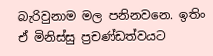බැරිවුනාම මල පනිනවනෙ. ඉතිං ඒ මිනිස්සු ප්‍රචණ්ඩත්වයට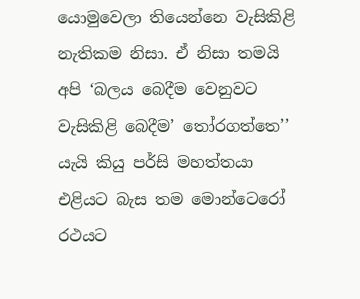යොමුවෙලා තියෙන්නෙ වැසිකිළි නැතිකම නිසා. ඒ නිසා තමයි අපි ‘බලය බෙදීම වෙනුවට වැසිකිළි බෙදීම’ තෝරගත්තෙ’’ යැයි කියු පර්සි මහත්තයා එළියට බැස තම මොන්ටෙරෝ රථයට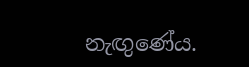නැඟුණේය.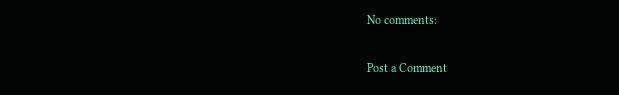No comments:

Post a Comment